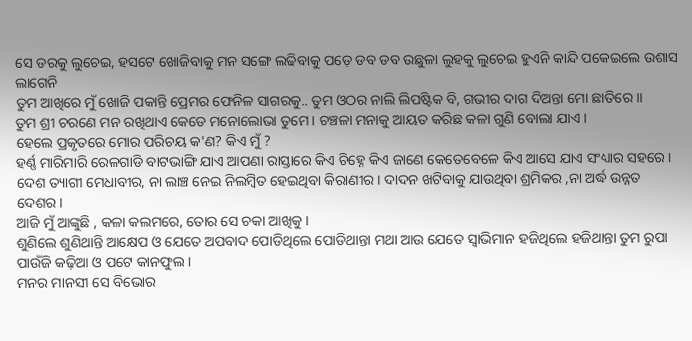ସେ ଡରକୁ ଲୁଚେଇ, ହସଟେ ଖୋଜିବାକୁ ମନ ସଙ୍ଗେ ଲଢିବାକୁ ପଡ଼େ ଡବ ଡବ ଉଛୁଳା ଲୁହକୁ ଲୁଚେଇ ହୁଏନି କାନ୍ଦି ପକେଇଲେ ଉଶାସ ଲାଗେନି
ତୁମ ଆଖିରେ ମୁଁ ଖୋଜି ପକାନ୍ତି ପ୍ରେମର ଫେନିଳ ସାଗରକୁ.. ତୁମ ଓଠର ନାଲି ଲିପଷ୍ଟିକ ବି, ଗଭୀର ଦାଗ ଦିଅନ୍ତା ମୋ ଛାତିରେ ।।
ତୁମ ଶ୍ରୀ ଚରଣେ ମନ ରଖିଥାଏ କେଡେ ମନୋଲୋଭା ତୁମେ । ଚଞ୍ଚଳା ମନାକୁ ଆୟତ କରିଛ କଳା ଗୁଣି ବୋଲା ଯାଏ ।
ହେଲେ ପ୍ରକୃତରେ ମୋର ପରିଚୟ କ'ଣ? କିଏ ମୁଁ ?
ହର୍ଣ୍ଣ ମାରିମାରି ରେଳଗାଡି ବାଟଭାଙ୍ଗି ଯାଏ ଆପଣା ରାସ୍ତାରେ କିଏ ଚିହ୍ନେ କିଏ ଜାଣେ କେତେବେଳେ କିଏ ଆସେ ଯାଏ ସଂଧ୍ୟାର ସହରେ ।
ଦେଶ ତ୍ୟାଗୀ ମେଧାବୀର, ନା ଲାଞ୍ଚ ନେଇ ନିଲମ୍ବିତ ହେଇଥିବା କିରାଣୀର। ଦାଦନ ଖଟିବାକୁ ଯାଉଥିବା ଶ୍ରମିକର ,ନା ଅର୍ଦ୍ଧ ଉନ୍ନତ ଦେଶର।
ଆଜି ମୁଁ ଆଙ୍କୁଛି , କଳା କଲମରେ, ତୋର ସେ ଚକା ଆଖିକୁ ।
ଶୁଣିଲେ ଶୁଣିଥାନ୍ତି ଆକ୍ଷେପ ଓ ଯେତେ ଅପବାଦ ପୋଡିଥିଲେ ପୋଡିଥାନ୍ତା ମଥା ଆଉ ଯେତେ ସ୍ଵାଭିମାନ ହଜିଥିଲେ ହଜିଥାନ୍ତା ତୁମ ରୁପା ପାଉଁଜି କଢ଼ିଆ ଓ ପଟେ କାନଫୁଲ ।
ମନର ମାନସୀ ସେ ବିଭୋର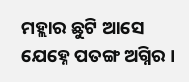ମହ୍ଲାର ଛୁଟି ଆସେ ଯେହ୍ନେ ପତଙ୍ଗ ଅଗ୍ନିର ।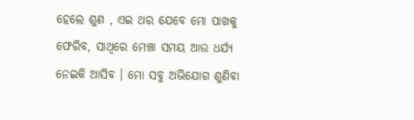ହେଲେ ଶୁଣ , ଏଇ ଥର ଯେବେ ମୋ ପାଖକୁ ଫେରିବ, ସାଥିରେ ମେଞ୍ଚା ସମୟ ଆଉ ଧର୍ଯ୍ୟ ନେଇକି ଆସିବ । ମୋ ସବୁ ଅଭିଯୋଗ ଶୁଣିବା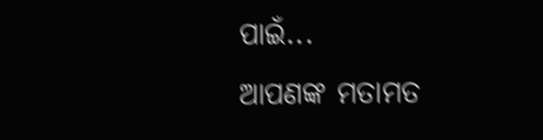ପାଇଁ...
ଆପଣଙ୍କ ମତାମତ